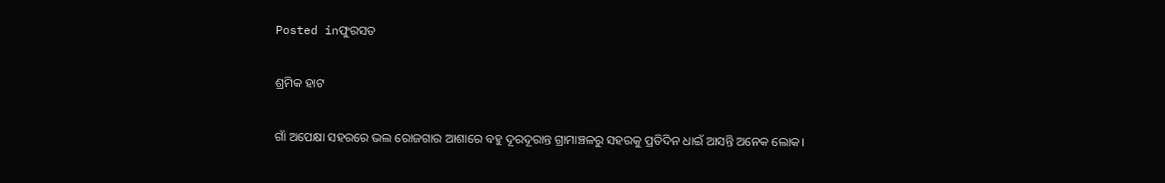Posted inଫୁରସତ

ଶ୍ରମିକ ହାଟ

ଗାଁ ଅପେକ୍ଷା ସହରରେ ଭଲ ରୋଜଗାର ଆଶାରେ ବହୁ ଦୂରଦୂରାନ୍ତ ଗ୍ରାମାଞ୍ଚଳରୁ ସହରକୁ ପ୍ରତିଦିନ ଧାଇଁ ଆସନ୍ତି ଅନେକ ଲୋକ।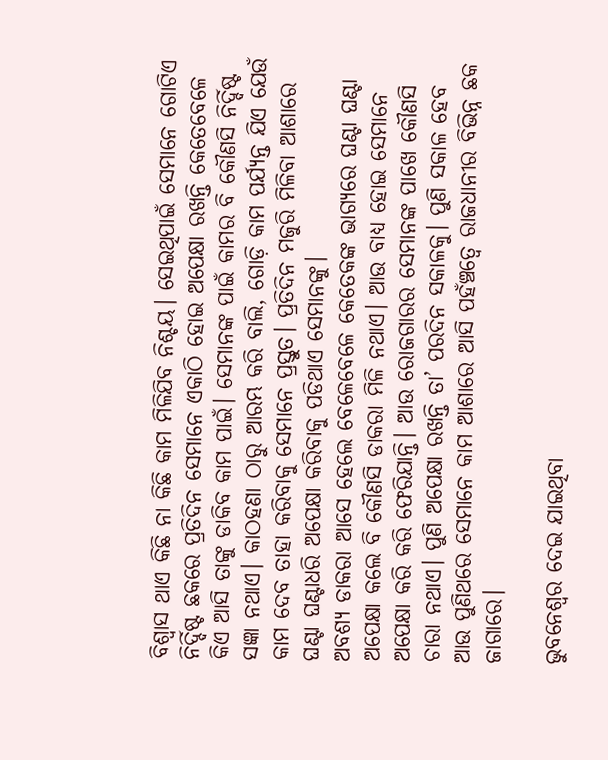ବିଶ୍ୱାସ ଥାଏ କିଛି ନା କିଛି କାମ ମିଳିଯିବ ନିଶ୍ଚୟ। ସେଇଥିପାଇଁ ସେମାନେ ଗୋଟିଏ ନିର୍ଦ୍ଦିଷ୍ଟ ଛକରେ ପ୍ରତିଦିନ ସେମାନେ ଏକାଠି ହୋଇ ଅପେକ୍ଷା ରଖନ୍ତି କେତେବେଳେ କିଏ ଆସି ତାଙ୍କୁ ଡାକିବ କାମ ପାଇଁ। ସେମାନଙ୍କ ପାଇଁ କାମର ବି କୌଣସି ନିର୍ଦ୍ଦିଷ୍ଟ ସଜ୍ଞା ନଥାଏ। କାଠହଣା ଠାରୁ ଆରମ୍ଭ କରି ବାଲି, ଗୋଡ଼ି କାମ ପର୍ଯ୍ୟନ୍ତ ଯିଏ ଯେଉଁ କାମ ଦେବ ତାହା କରିବାକୁ ସେମାନେ ପ୍ରସ୍ତୁତ। ପ୍ରତିଦିନ ମଜୁରି ମିଳିବା ଆଶାରେ ଘଣ୍ଟା ଘଣ୍ଟାଧରି ଅପେକ୍ଷା କରିବାକୁ ପଡିଥାଏ ସେମାନଙ୍କୁ।
ଅବଶ୍ୟ ଡାକରା ଆସେ ହେଲେ ବେଳେବେଳେ କେତେକଙ୍କ ଭାଗ୍ୟରେ ଘଣ୍ଟା ଘଣ୍ଟା ଅପେକ୍ଷା କଲେ ବି କୌଣସି ଡାକରା ମିଳି ନଥାଏ। ଆଉ ବାଧ୍ୟ ହୋଇ ସେମାନେ ଅପେକ୍ଷା କରି କରି ଫେରିଯାନ୍ତି। ଆଉ ରୋଜଗାରର ସେମାନଙ୍କ ପାଖେ କୌଣସି ଚାରା ନଥାଏ। ପୁଣି ଅପେକ୍ଷା ରଖନ୍ତି ତା’ ପରଦିନ ସକାଳକୁ। ପୁଣି ସକାଳ ହେବ ଆଉ ପୁଣିଥରେ ସେମାନେ କାମ ଆଶାରେ ଆସି ପହଁଞ୍ଚତ୍ବେ ରାଜଧାନୀର ବିଭିନ୍ନ ଛକ ଜାଗାରେ।

ଭୁବନେଶ୍ୱର ଦେଇ ଯାଇଥିବା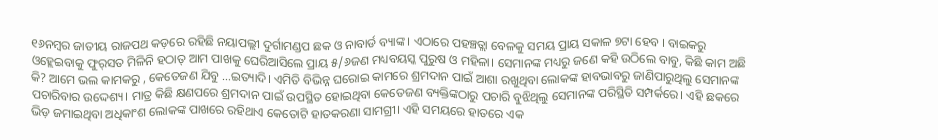୧୬ନମ୍ବର ଜାତୀୟ ରାଜପଥ କଡ଼ରେ ରହିଛି ନୟାପଲ୍ଲୀ ଦୁର୍ଗାମଣ୍ଡପ ଛକ ଓ ନାବାର୍ଡ ବ୍ୟାଙ୍କ । ଏଠାରେ ପହଞ୍ଚତ୍ଲା ବେଳକୁ ସମୟ ପ୍ରାୟ ସକାଳ ୭ଟା ହେବ । ବାଇକରୁ ଓହ୍ଲେଇବାକୁ ଫୁର୍‌ସତ ମିଳିନି ହଠାତ୍‌ ଆମ ପାଖକୁ ଘେରିଆସିଲେ ପ୍ରାୟ ୫/୬ଜଣ ମଧ୍ୟବୟସ୍କ ପୁରୁଷ ଓ ମହିଳା। ସେମାନଙ୍କ ମଧ୍ୟରୁ ଜଣେ କହି ଉଠିଲେ ବାବୁ, କିଛି କାମ ଅଛି କି? ଆମେ ଭଲ କାମକରୁ , କେତେଜଣ ଯିବୁ …ଇତ୍ୟାଦି। ଏମିତି ବିଭିନ୍ନ ଘରୋଇ କାମରେ ଶ୍ରମଦାନ ପାଇଁ ଆଶା ରଖୁଥିବା ଲୋକଙ୍କ ହାବଭାବରୁ ଜାଣିପାରୁଥିଲୁ ସେମାନଙ୍କ ପଚାରିବାର ଉଦ୍ଦେଶ୍ୟ। ମାତ୍ର କିଛି କ୍ଷଣପରେ ଶ୍ରମଦାନ ପାଇଁ ଉପସ୍ଥିତ ହୋଇଥିବା କେତେଜଣ ବ୍ୟକ୍ତିଙ୍କଠାରୁ ପଚାରି ବୁଝିଥିଲୁ ସେମାନଙ୍କ ପରିସ୍ଥିତି ସମ୍ପର୍କରେ। ଏହି ଛକରେ ଭିଡ଼ ଜମାଇଥିବା ଅଧିକାଂଶ ଲୋକଙ୍କ ପାଖରେ ରହିଥାଏ କେତୋଟି ହାତକରଣା ସାମଗ୍ରୀ। ଏହି ସମୟରେ ହାତରେ ଏକ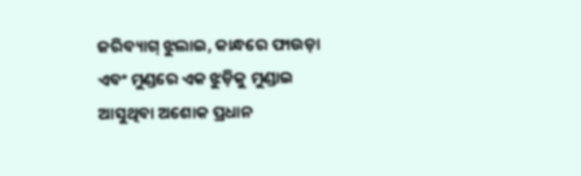ଜରିବ୍ୟାଗ୍‌ ଝୁଲାଇ, କାନ୍ଧରେ ଫାଉଡ଼ା ଏବଂ ମୁଣ୍ଡରେ ଏକ ଝୁଡ଼ିକୁ ମୁଣ୍ଡାଇ ଆସୁଥିବା ଅଶୋକ ପ୍ରଧାନ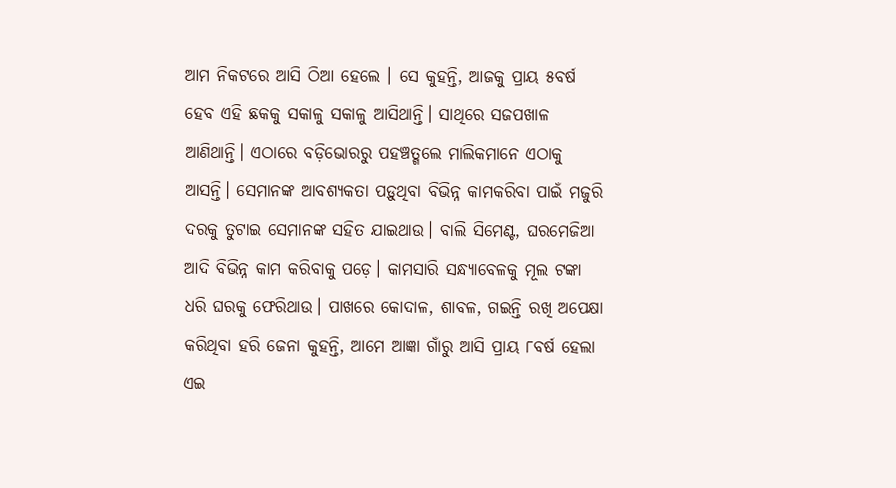ଆମ ନିକଟରେ ଆସି ଠିଆ ହେଲେ । ସେ କୁହନ୍ତି, ଆଜକୁ ପ୍ରାୟ ୫ବର୍ଷ ହେବ ଏହି ଛକକୁ ସକାଳୁ ସକାଳୁ ଆସିଥାନ୍ତି। ସାଥିରେ ସଜପଖାଳ ଆଣିଥାନ୍ତି। ଏଠାରେ ବଡ଼ିଭୋରରୁ ପହଞ୍ଚତ୍ଗଲେ ମାଲିକମାନେ ଏଠାକୁ ଆସନ୍ତି। ସେମାନଙ୍କ ଆବଶ୍ୟକତା ପଡ଼ୁଥିବା ବିଭିନ୍ନ କାମକରିବା ପାଇଁ ମଜୁରି ଦରକୁ ତୁଟାଇ ସେମାନଙ୍କ ସହିତ ଯାଇଥାଉ। ବାଲି ସିମେଣ୍ଟ, ଘରମେଜିଆ ଆଦି ବିଭିନ୍ନ କାମ କରିବାକୁ ପଡ଼େ। କାମସାରି ସନ୍ଧ୍ୟାବେଳକୁ ମୂଲ ଟଙ୍କା ଧରି ଘରକୁ ଫେରିଥାଉ। ପାଖରେ କୋଦାଳ, ଶାବଳ, ଗଇନ୍ତି ରଖି ଅପେକ୍ଷା କରିଥିବା ହରି ଜେନା କୁହନ୍ତି, ଆମେ ଆଜ୍ଞା ଗାଁରୁ ଆସି ପ୍ରାୟ ୮ବର୍ଷ ହେଲା ଏଇ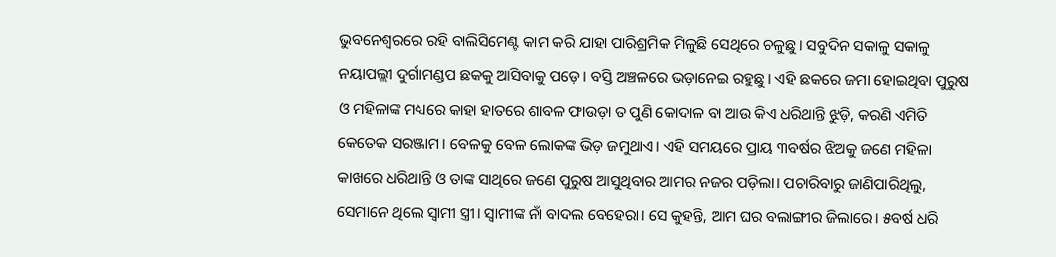ଭୁବନେଶ୍ୱରରେ ରହି ବାଲିସିମେଣ୍ଟ କାମ କରି ଯାହା ପାରିଶ୍ରମିକ ମିଳୁଛି ସେଥିରେ ଚଳୁଛୁ। ସବୁଦିନ ସକାଳୁ ସକାଳୁ ନୟାପଲ୍ଲୀ ଦୁର୍ଗାମଣ୍ଡପ ଛକକୁ ଆସିବାକୁ ପଡ଼େ। ବସ୍ତି ଅଞ୍ଚଳରେ ଭଡ଼ାନେଇ ରହୁଛୁ। ଏହି ଛକରେ ଜମା ହୋଇଥିବା ପୁରୁଷ ଓ ମହିଳାଙ୍କ ମଧ୍ୟରେ କାହା ହାତରେ ଶାବଳ ଫାଉଡ଼ା ତ ପୁଣି କୋଦାଳ ବା ଆଉ କିଏ ଧରିଥାନ୍ତି ଝୁଡ଼ି, କରଣି ଏମିତି କେତେକ ସରଞ୍ଜାମ। ବେଳକୁ ବେଳ ଲୋକଙ୍କ ଭିଡ଼ ଜମୁଥାଏ। ଏହି ସମୟରେ ପ୍ରାୟ ୩ବର୍ଷର ଝିଅକୁ ଜଣେ ମହିଳା କାଖରେ ଧରିଥାନ୍ତି ଓ ତାଙ୍କ ସାଥିରେ ଜଣେ ପୁରୁଷ ଆସୁଥିବାର ଆମର ନଜର ପଡ଼ିଲା। ପଚାରିବାରୁ ଜାଣିପାରିଥିଲୁ, ସେମାନେ ଥିଲେ ସ୍ବାମୀ ସ୍ତ୍ରୀ। ସ୍ବାମୀଙ୍କ ନାଁ ବାଦଲ ବେହେରା। ସେ କୁହନ୍ତି, ଆମ ଘର ବଲାଙ୍ଗୀର ଜିଲାରେ। ୫ବର୍ଷ ଧରି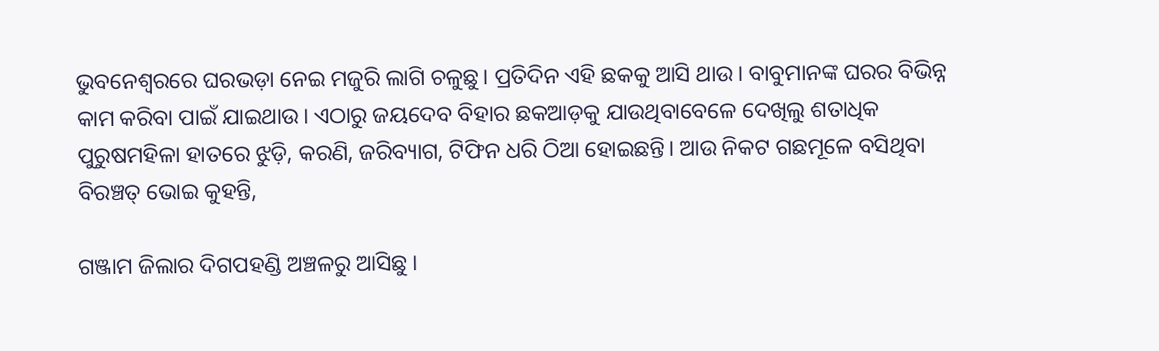ଭୁବନେଶ୍ୱରରେ ଘରଭଡ଼ା ନେଇ ମଜୁରି ଲାଗି ଚଳୁଛୁ। ପ୍ରତିଦିନ ଏହି ଛକକୁ ଆସି ଥାଉ। ବାବୁମାନଙ୍କ ଘରର ବିଭିନ୍ନ କାମ କରିବା ପାଇଁ ଯାଇଥାଉ। ଏଠାରୁ ଜୟଦେବ ବିହାର ଛକଆଡ଼କୁ ଯାଉଥିବାବେଳେ ଦେଖିଲୁ ଶତାଧିକ ପୁରୁଷମହିଳା ହାତରେ ଝୁଡ଼ି, କରଣି, ଜରିବ୍ୟାଗ, ଟିଫିନ ଧରି ଠିଆ ହୋଇଛନ୍ତି। ଆଉ ନିକଟ ଗଛମୂଳେ ବସିଥିବା ବିରଞ୍ଚତ୍ ଭୋଇ କୁହନ୍ତି,

ଗଞ୍ଜାମ ଜିଲାର ଦିଗପହଣ୍ଡି ଅଞ୍ଚଳରୁ ଆସିଛୁ ।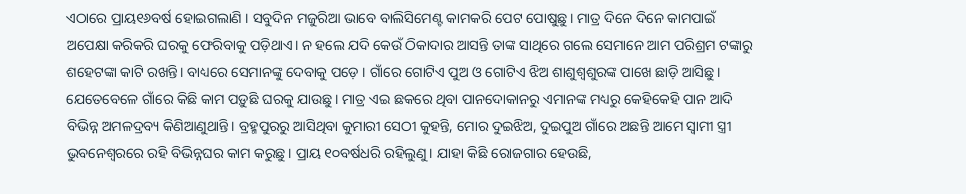ଏଠାରେ ପ୍ରାୟ୧୬ବର୍ଷ ହୋଇଗଲାଣି । ସବୁଦିନ ମଜୁରିଆ ଭାବେ ବାଲିସିମେଣ୍ଟ କାମକରି ପେଟ ପୋଷୁଛୁ। ମାତ୍ର ଦିନେ ଦିନେ କାମପାଇଁ ଅପେକ୍ଷା କରିକରି ଘରକୁ ଫେରିବାକୁ ପଡ଼ିଥାଏ। ନ ହଲେ ଯଦି କେଉଁ ଠିକାଦାର ଆସନ୍ତି ତାଙ୍କ ସାଥିରେ ଗଲେ ସେମାନେ ଆମ ପରିଶ୍ରମ ଟଙ୍କାରୁ ଶହେଟଙ୍କା କାଟି ରଖନ୍ତି। ବାଧ୍ୟରେ ସେମାନଙ୍କୁ ଦେବାକୁ ପଡ଼େ । ଗାଁରେ ଗୋଟିଏ ପୁଅ ଓ ଗୋଟିଏ ଝିଅ ଶାଶୁଶ୍ୱଶୁରଙ୍କ ପାଖେ ଛାଡ଼ି ଆସିଛୁ। ଯେତେବେଳେ ଗାଁରେ କିଛି କାମ ପଡ଼ୁଛି ଘରକୁ ଯାଉଛୁ। ମାତ୍ର ଏଇ ଛକରେ ଥିବା ପାନଦୋକାନରୁ ଏମାନଙ୍କ ମଧ୍ୟରୁ କେହିକେହି ପାନ ଆଦି ବିଭିନ୍ନ ଅମଳଦ୍ରବ୍ୟ କିଣିଆଣୁଥାନ୍ତି। ବ୍ରହ୍ମପୁରରୁ ଆସିଥିବା କୁମାରୀ ସେଠୀ କୁହନ୍ତି, ମୋର ଦୁଇଝିଅ, ଦୁଇପୁଅ ଗାଁରେ ଅଛନ୍ତି ଆମେ ସ୍ବାମୀ ସ୍ତ୍ରୀ ଭୁବନେଶ୍ୱରରେ ରହି ବିଭିନ୍ନଘର କାମ କରୁଛୁ। ପ୍ରାୟ ୧୦ବର୍ଷଧରି ରହିଲୁଣୁ। ଯାହା କିଛି ରୋଜଗାର ହେଉଛି,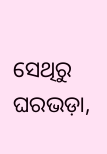ସେଥିରୁ ଘରଭଡ଼ା,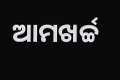ଆମଖର୍ଚ୍ଚ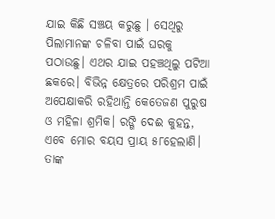ଯାଇ କିଛି ସଞ୍ଚୟ କରୁଛୁ । ସେଥିରୁ ପିଲାମାନଙ୍କ ଚଳିବା ପାଇଁ ଘରକୁ ପଠାଉଛୁ। ଏଥର ଯାଇ ପହଞ୍ଚଥିଲୁ ପଟିଆ ଛକରେ। ବିଭିନ୍ନ କ୍ଷେତ୍ରରେ ପରିଶ୍ରମ ପାଇଁ ଅପେକ୍ଷାକରି ରହିଥାନ୍ତି କେତେଜଣ ପୁରୁଷ ଓ ମହିଳା ଶ୍ରମିକ। ରଙ୍ଗି ଦେଈ କୁହନ୍ତ, ଏବେ ମୋର ବୟସ ପ୍ରାୟ ୫୮ହେଲାଣି। ତାଙ୍କ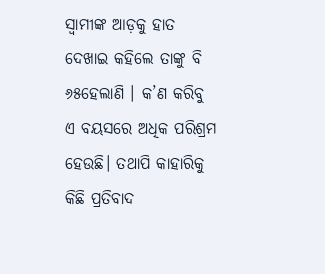ସ୍ବାମୀଙ୍କ ଆଡ଼କୁ ହାତ ଦେଖାଇ କହିଲେ ତାଙ୍କୁ ବି ୬୫ହେଲାଣି । କ’ଣ କରିବୁ ଏ ବୟସରେ ଅଧିକ ପରିଶ୍ରମ ହେଉଛି। ତଥାପି କାହାରିକୁ କିଛି ପ୍ରତିବାଦ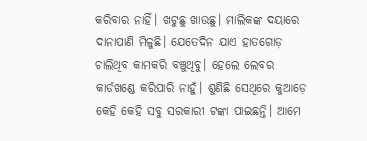କରିବାର ନାହିଁ। ଖଟୁଛୁ ଖାଉଛୁ। ମାଲିକଙ୍କ ଦୟାରେ ଦାନାପାଣି ମିଳୁଛି। ଯେତେଦିନ ଯାଏ ହାତଗୋଡ଼ ଚାଲିଥିବ କାମକରି ବଞ୍ଚୁଥିବୁ। ହେଲେ ଲେବର କାର୍ଡଖଣ୍ଡେ କରିପାରି ନାହୁଁ। ଶୁଣିଛି ସେଥିରେ କୁଆଡ଼େ କେହି କେହି ସବୁ ସରକାରୀ ଟଙ୍କା ପାଇଛନ୍ତି। ଆମେ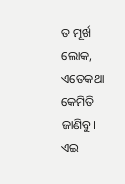ତ ମୂର୍ଖ ଲୋକ, ଏତେକଥା କେମିତି ଜାଣିବୁ। ଏଇ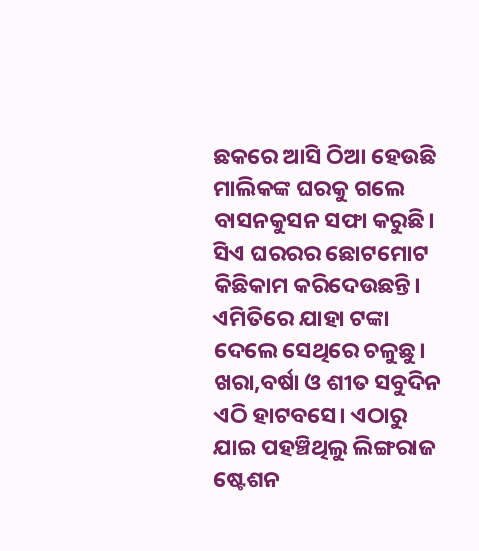ଛକରେ ଆସି ଠିଆ ହେଉଛି ମାଲିକଙ୍କ ଘରକୁ ଗଲେ ବାସନକୁସନ ସଫା କରୁଛି। ସିଏ ଘରରର ଛୋଟମୋଟ କିଛିକାମ କରିଦେଉଛନ୍ତି। ଏମିତିରେ ଯାହା ଟଙ୍କା ଦେଲେ ସେଥିରେ ଚଳୁଛୁ। ଖରା,ବର୍ଷା ଓ ଶୀତ ସବୁଦିନ ଏଠି ହାଟବସେ। ଏଠାରୁ ଯାଇ ପହଞ୍ଚିଥିଲୁ ଲିଙ୍ଗରାଜ ଷ୍ଟେଶନ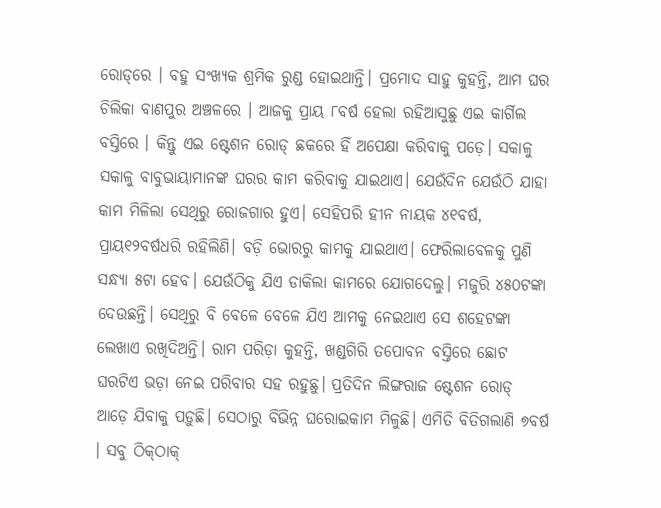ରୋଡ୍‌ରେ । ବହୁ ସଂଖ୍ୟକ ଶ୍ରମିକ ରୁଣ୍ଡ ହୋଇଥାନ୍ତି। ପ୍ରମୋଦ ସାହୁ କୁହନ୍ତି, ଆମ ଘର ଚିଲିକା ବାଣପୁର ଅଞ୍ଚଳରେ । ଆଜକୁ ପ୍ରାୟ ୮ବର୍ଷ ହେଲା ରହିଆସୁଛୁ ଏଇ କାର୍ଗିଲ ବସ୍ତିରେ । କିନ୍ତୁ ଏଇ ଷ୍ଟେଶନ ରୋଡ୍‌ ଛକରେ ହିଁ ଅପେକ୍ଷା କରିବାକୁ ପଡ଼େ। ସକାଳୁ ସକାଳୁ ବାବୁଭାୟାମାନଙ୍କ ଘରର କାମ କରିବାକୁ ଯାଇଥାଏ। ଯେଉଁଦିନ ଯେଉଁଠି ଯାହା କାମ ମିଳିଲା ସେଥିରୁ ରୋଜଗାର ହୁଏ। ସେହିପରି ହୀନ ନାୟକ ୪୧ବର୍ଷ, ପ୍ରାୟ୧୨ବର୍ଷଧରି ରହିଲିଣି। ବଡ଼ି ଭୋରରୁ କାମକୁ ଯାଇଥାଏ। ଫେରିଲାବେଳକୁ ପୁଣି ସନ୍ଧ୍ୟା ୫ଟା ହେବ। ଯେଉଁଠିକୁ ଯିଏ ଡାକିଲା କାମରେ ଯୋଗଦେଲୁ। ମଜୁରି ୪୫୦ଟଙ୍କା ଦେଉଛନ୍ତି। ସେଥିରୁ ବି ବେଳେ ବେଳେ ଯିଏ ଆମକୁ ନେଇଥାଏ ସେ ଶହେଟଙ୍କା ଲେଖାଏ ରଖିଦିଅନ୍ତି। ରାମ ପରିଡ଼ା କୁହନ୍ତି, ଖଣ୍ଡଗିରି ତପୋବନ ବସ୍ତିରେ ଛୋଟ ଘରଟିଏ ଭଡ଼ା ନେଇ ପରିବାର ସହ ରହୁଛୁ। ପ୍ରତିଦିନ ଲିଙ୍ଗରାଜ ଷ୍ଟେଶନ ରୋଡ୍‌ ଆଡ଼େ ଯିବାକୁ ପଡ଼ୁଛି। ସେଠାରୁ ବିଭିନ୍ନ ଘରୋଇକାମ ମିଳୁଛି। ଏମିତି ବିତିଗଲାଣି ୭ବର୍ଷ । ସବୁ ଠିକ୍‌ଠାକ୍‌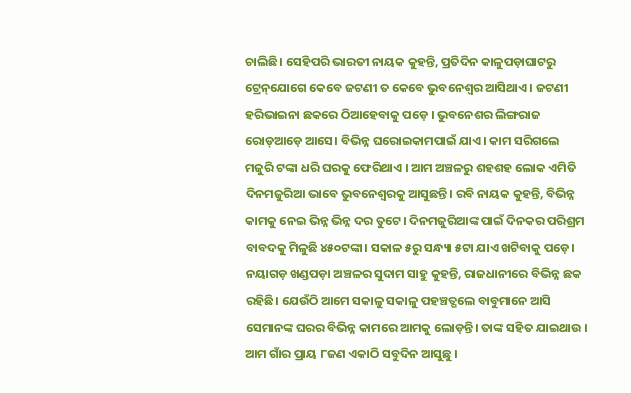ଚାଲିଛି। ସେହିପରି ଭାରତୀ ନାୟକ କୁହନ୍ତି, ପ୍ରତିଦିନ କାଳୁପଡ଼ାଘାଟରୁ ଟ୍ରେନ୍‌ଯୋଗେ କେବେ ଜଟଣୀ ତ କେବେ ଭୁବନେଶ୍ୱର ଆସିଥାଏ । ଜଟଣୀ ହରିଭାଇନା ଛକରେ ଠିଆହେବାକୁ ପଡ଼େ । ଭୁବନେଶର ଲିଙ୍ଗରାଜ ରୋଡ୍‌ଆଡ଼େ ଆସେ। ବିଭିନ୍ନ ଘରୋଇକାମପାଇଁ ଯାଏ। କାମ ସରିଗଲେ ମଜୁରି ଟଙ୍କା ଧରି ଘରକୁ ଫେରିଥାଏ । ଆମ ଅଞ୍ଚଳରୁ ଶହଶହ ଲୋକ ଏମିତି ଦିନମଜୁରିଆ ଭାବେ ଭୁବନେଶ୍ୱରକୁ ଆସୁଛନ୍ତି। ରବି ନାୟକ କୁହନ୍ତି, ବିଭିନ୍ନ କାମକୁ ନେଇ ଭିନ୍ନ ଭିନ୍ନ ଦର ତୁଟେ। ଦିନମଜୁରିଆଙ୍କ ପାଇଁ ଦିନକର ପରିଶ୍ରମ ବାବଦକୁ ମିଳୁଛି ୪୫୦ଟଙ୍କା। ସକାଳ ୫ରୁ ସନ୍ଧ୍ୟା ୫ଟା ଯାଏ ଖଟିବାକୁ ପଡ଼େ। ନୟାଗଡ଼ ଖଣ୍ଡପଡ଼ା ଅଞ୍ଚଳର ସୁଦାମ ସାହୁ କୁହନ୍ତି, ରାଜଧାନୀରେ ବିଭିନ୍ନ ଛକ ରହିଛି। ଯେଉଁଠି ଆମେ ସକାଳୁ ସକାଳୁ ପହଞ୍ଚତ୍ଗଲେ ବାବୁମାନେ ଆସି ସେମାନଙ୍କ ଘରର ବିଭିନ୍ନ କାମରେ ଆମକୁ ଲୋଡ଼ନ୍ତି। ତାଙ୍କ ସହିତ ଯାଇଥାଉ । ଆମ ଗାଁର ପ୍ରାୟ ୮ଜଣ ଏକାଠି ସବୁଦିନ ଆସୁଛୁ ।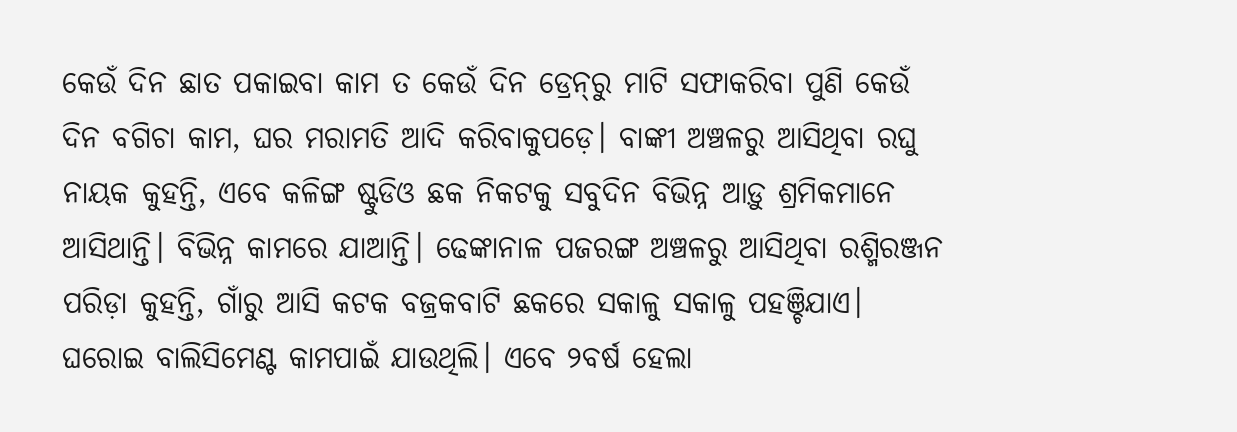କେଉଁ ଦିନ ଛାତ ପକାଇବା କାମ ତ କେଉଁ ଦିନ ଡ୍ରେନ୍‌ରୁ ମାଟି ସଫାକରିବା ପୁଣି କେଉଁ ଦିନ ବଗିଚା କାମ, ଘର ମରାମତି ଆଦି କରିବାକୁପଡ଼େ। ବାଙ୍କୀ ଅଞ୍ଚଳରୁ ଆସିଥିବା ରଘୁ ନାୟକ କୁହନ୍ତି, ଏବେ କଳିଙ୍ଗ ଷ୍ଟୁଡିଓ ଛକ ନିକଟକୁ ସବୁଦିନ ବିଭିନ୍ନ ଆଡ଼ୁ ଶ୍ରମିକମାନେ ଆସିଥାନ୍ତି। ବିଭିନ୍ନ କାମରେ ଯାଆନ୍ତି। ଢେଙ୍କାନାଳ ପଜରଙ୍ଗ ଅଞ୍ଚଳରୁ ଆସିଥିବା ରଶ୍ମିରଞ୍ଜନ ପରିଡ଼ା କୁହନ୍ତି, ଗାଁରୁ ଆସି କଟକ ବଜ୍ରକବାଟି ଛକରେ ସକାଳୁ ସକାଳୁ ପହଞ୍ଚିଯାଏ। ଘରୋଇ ବାଲିସିମେଣ୍ଟ କାମପାଇଁ ଯାଉଥିଲି। ଏବେ ୨ବର୍ଷ ହେଲା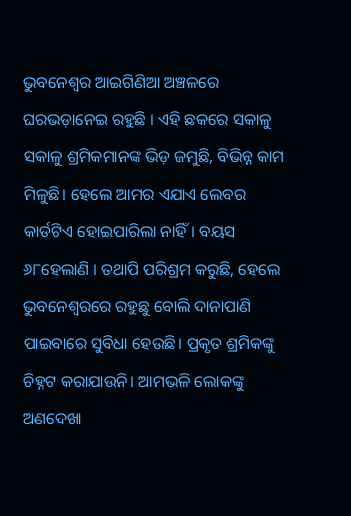ଭୁବନେଶ୍ୱର ଆଇଗିଣିଆ ଅଞ୍ଚଳରେ ଘରଭଡ଼ାନେଇ ରହୁଛି । ଏହି ଛକରେ ସକାଳୁ ସକାଳୁ ଶ୍ରମିକମାନଙ୍କ ଭିଡ଼ ଜମୁଛି, ବିଭିନ୍ନ କାମ ମିଳୁଛି। ହେଲେ ଆମର ଏଯାଏ ଲେବର କାର୍ଡଟିଏ ହୋଇପାରିଲା ନାହିଁ। ବୟସ ୬୮ହେଲାଣି । ତଥାପି ପରିଶ୍ରମ କରୁଛି, ହେଲେ ଭୁବନେଶ୍ୱରରେ ରହୁଛୁ ବୋଲି ଦାନାପାଣି ପାଇବାରେ ସୁବିଧା ହେଉଛି। ପ୍ରକୃତ ଶ୍ରମିକଙ୍କୁ ଚିହ୍ନଟ କରାଯାଉନି। ଆମଭଳି ଲୋକଙ୍କୁ ଅଣଦେଖା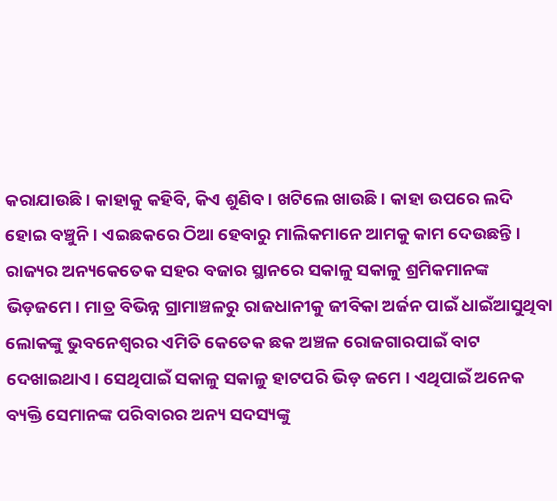କରାଯାଉଛି। କାହାକୁ କହିବି, କିଏ ଶୁଣିବ। ଖଟିଲେ ଖାଉଛି । କାହା ଉପରେ ଲଦି ହୋଇ ବଞ୍ଚୁନି। ଏଇଛକରେ ଠିଆ ହେବାରୁ ମାଲିକମାନେ ଆମକୁ କାମ ଦେଉଛନ୍ତି। ରାଜ୍ୟର ଅନ୍ୟକେତେକ ସହର ବଜାର ସ୍ଥାନରେ ସକାଳୁ ସକାଳୁ ଶ୍ରମିକମାନଙ୍କ ଭିଡ଼ଜମେ। ମାତ୍ର ବିଭିନ୍ନ ଗ୍ରାମାଞ୍ଚଳରୁ ରାଜଧାନୀକୁ ଜୀବିକା ଅର୍ଜନ ପାଇଁ ଧାଇଁଆସୁଥିବା ଲୋକଙ୍କୁ ଭୁବନେଶ୍ୱରର ଏମିତି କେତେକ ଛକ ଅଞ୍ଚଳ ରୋଜଗାରପାଇଁ ବାଟ ଦେଖାଇଥାଏ। ସେଥିପାଇଁ ସକାଳୁ ସକାଳୁ ହାଟପରି ଭିଡ଼ ଜମେ । ଏଥିପାଇଁ ଅନେକ ବ୍ୟକ୍ତି ସେମାନଙ୍କ ପରିବାରର ଅନ୍ୟ ସଦସ୍ୟଙ୍କୁ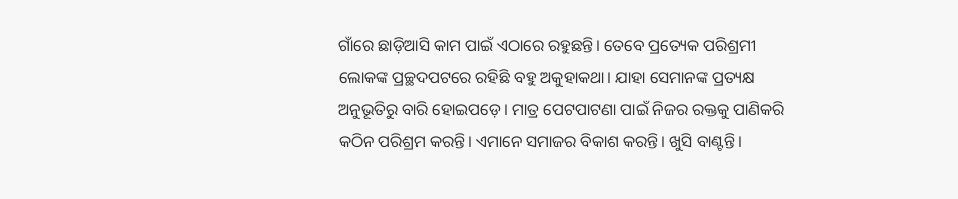ଗାଁରେ ଛାଡ଼ିଆସି କାମ ପାଇଁ ଏଠାରେ ରହୁଛନ୍ତି। ତେବେ ପ୍ରତ୍ୟେକ ପରିଶ୍ରମୀ ଲୋକଙ୍କ ପ୍ରଚ୍ଛଦପଟରେ ରହିଛି ବହୁ ଅକୁହାକଥା। ଯାହା ସେମାନଙ୍କ ପ୍ରତ୍ୟକ୍ଷ ଅନୁଭୂତିରୁ ବାରି ହୋଇପଡ଼େ। ମାତ୍ର ପେଟପାଟଣା ପାଇଁ ନିଜର ରକ୍ତକୁ ପାଣିକରି କଠିନ ପରିଶ୍ରମ କରନ୍ତି। ଏମାନେ ସମାଜର ବିକାଶ କରନ୍ତି। ଖୁସି ବାଣ୍ଟନ୍ତି।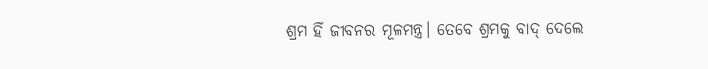ଶ୍ରମ ହିଁ ଜୀବନର ମୂଳମନ୍ତ୍ର। ତେବେ ଶ୍ରମକୁ ବାଦ୍‌ ଦେଲେ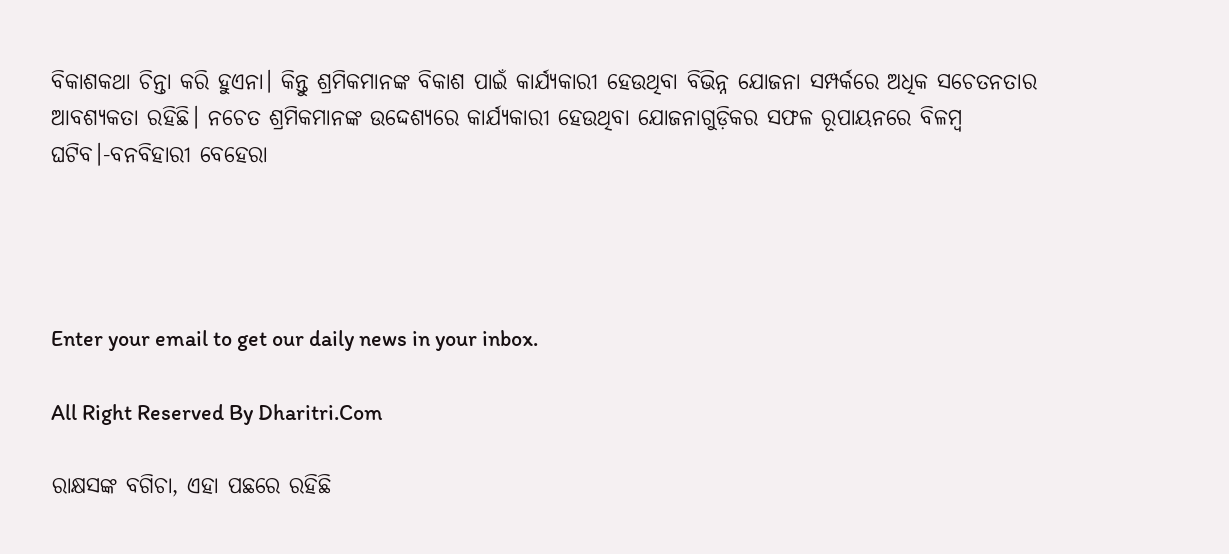ବିକାଶକଥା ଚିନ୍ତା କରି ହୁଏନା। କିନ୍ତୁ ଶ୍ରମିକମାନଙ୍କ ବିକାଶ ପାଇଁ କାର୍ଯ୍ୟକାରୀ ହେଉଥିବା ବିଭିନ୍ନ ଯୋଜନା ସମ୍ପର୍କରେ ଅଧିକ ସଚେତନତାର ଆବଶ୍ୟକତା ରହିଛି। ନଚେତ ଶ୍ରମିକମାନଙ୍କ ଉଦ୍ଦେଶ୍ୟରେ କାର୍ଯ୍ୟକାରୀ ହେଉଥିବା ଯୋଜନାଗୁଡ଼ିକର ସଫଳ ରୂପାୟନରେ ବିଳମ୍ବ ଘଟିବ।-ବନବିହାରୀ ବେହେରା




Enter your email to get our daily news in your inbox.

All Right Reserved By Dharitri.Com

ରାକ୍ଷସଙ୍କ ବଗିଚା, ଏହା ପଛରେ ରହିଛି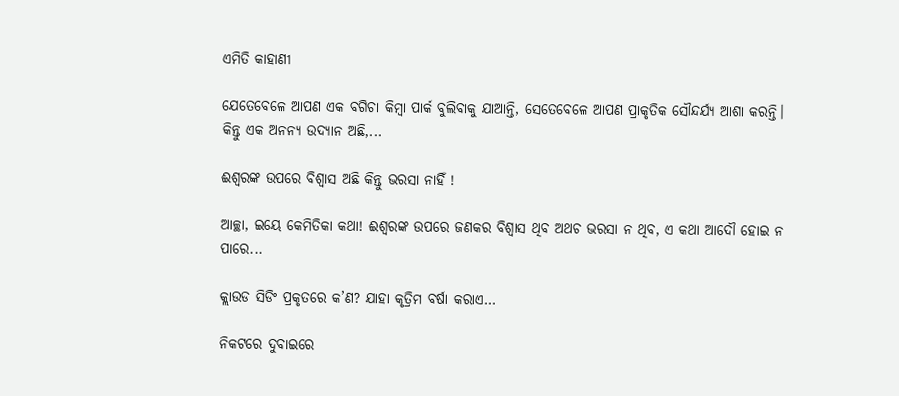ଏମିତି କାହାଣୀ

ଯେତେବେଳେ ଆପଣ ଏକ ବଗିଚା କିମ୍ବା ପାର୍କ ବୁଲିବାକୁ ଯାଆନ୍ତି, ସେତେବେଳେ ଆପଣ ପ୍ରାକୃତିକ ସୌନ୍ଦର୍ଯ୍ୟ ଆଶା କରନ୍ତି। କିନ୍ତୁ ଏକ ଅନନ୍ୟ ଉଦ୍ୟାନ ଅଛି,...

ଈଶ୍ୱରଙ୍କ ଉପରେ ବିଶ୍ୱାସ ଅଛି କିନ୍ତୁ ଭରସା ନାହିଁ !

ଆଚ୍ଛା, ଇୟେ କେମିତିକା କଥା! ଈଶ୍ୱରଙ୍କ ଉପରେ ଜଣକର ବିଶ୍ୱାସ ଥିବ ଅଥଚ ଭରସା ନ ଥିବ, ଏ କଥା ଆଦୌ ହୋଇ ନ ପାରେ...

କ୍ଲାଉଡ ସିଡିଂ ପ୍ରକୃତରେ କ’ଣ? ଯାହା କୃତ୍ରିମ ବର୍ଷା କରାଏ…

ନିକଟରେ ଦୁବାଇରେ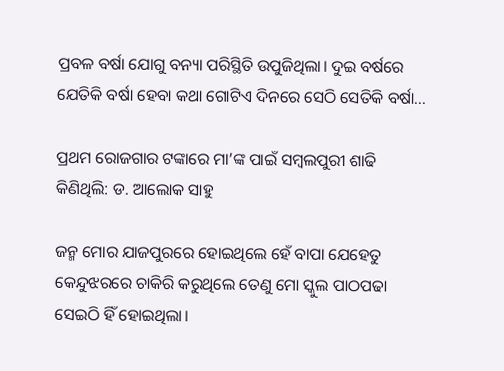ପ୍ରବଳ ବର୍ଷା ଯୋଗୁ ବନ୍ୟା ପରିସ୍ଥିତି ଉପୁଜିଥିଲା। ଦୁଇ ବର୍ଷରେ ଯେତିକି ବର୍ଷା ହେବା କଥା ଗୋଟିଏ ଦିନରେ ସେଠି ସେତିକି ବର୍ଷା...

ପ୍ରଥମ ରୋଜଗାର ଟଙ୍କାରେ ମା’ଙ୍କ ପାଇଁ ସମ୍ବଲପୁରୀ ଶାଢି କିଣିଥିଲି: ଡ. ଆଲୋକ ସାହୁ

ଜନ୍ମ ମୋର ଯାଜପୁରରେ ହୋଇଥିଲେ ହେଁ ବାପା ଯେହେତୁ କେନ୍ଦୁଝରରେ ଚାକିରି କରୁଥିଲେ ତେଣୁ ମୋ ସ୍କୁଲ ପାଠପଢା ସେଇଠି ହିଁ ହୋଇଥିଲା।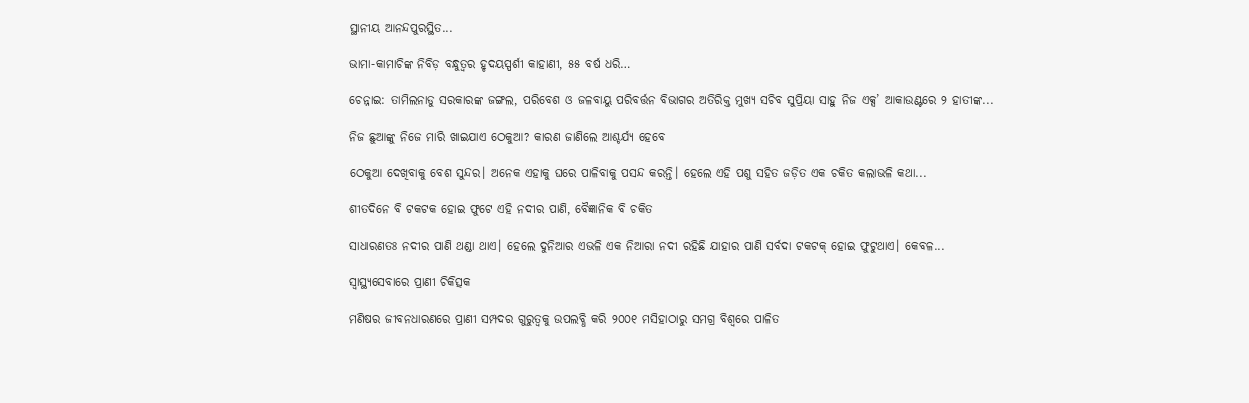ସ୍ଥାନୀୟ ଆନନ୍ଦପୁରସ୍ଥିତ...

ଭାମା-କାମାଚିଙ୍କ ନିବିଡ଼ ବନ୍ଧୁତ୍ୱର ହୃଦୟସ୍ପର୍ଶୀ କାହାଣୀ, ୫୫ ବର୍ଷ ଧରି…

ଚେନ୍ନାଇ: ତାମିଲନାଡୁ ସରକାରଙ୍କ ଜଙ୍ଗଲ, ପରିବେଶ ଓ ଜଳବାୟୁ ପରିବର୍ତ୍ତନ ବିଭାଗର ଅତିରିକ୍ତ ମୁଖ୍ୟ ସଚିବ ସୁପ୍ରିୟା ସାହୁ ନିଜ ଏକ୍ସ’ ଆକାଉଣ୍ଟରେ ୨ ହାତୀଙ୍କ...

ନିଜ ଛୁଆଙ୍କୁ ନିଜେ ମାରି ଖାଇଯାଏ ଠେକୁଆ? କାରଣ ଜାଣିଲେ ଆଶ୍ଚର୍ଯ୍ୟ ହେବେ

ଠେକୁଆ ଦେଖିବାକୁ ବେଶ ସୁନ୍ଦର। ଅନେକ ଏହାକୁ ଘରେ ପାଳିବାକୁ ପସନ୍ଦ କରନ୍ତି। ହେଲେ ଏହି ପଶୁ ସହିତ ଜଡ଼ିତ ଏକ ଚକିତ କଲାଭଳି କଥା...

ଶୀତଦିନେ ବି ଟକଟକ ହୋଇ ଫୁଟେ ଏହି ନଦୀର ପାଣି, ବୈଜ୍ଞାନିକ ବି ଚକିତ

ସାଧାରଣତଃ ନଦୀର ପାଣି ଥଣ୍ଡା ଥାଏ। ହେଲେ ଦୁନିଆର ଏଭଳି ଏକ ନିଆରା ନଦୀ ରହିଛି ଯାହାର ପାଣି ସର୍ବଦା ଟକଟକ୍‌ ହୋଇ ଫୁଟୁଥାଏ। କେବଳ...

ସ୍ବାସ୍ଥ୍ୟସେବାରେ ପ୍ରାଣୀ ଚିକିତ୍ସକ

ମଣିଷର ଜୀବନଧାରଣରେ ପ୍ରାଣୀ ସମ୍ପଦର ଗୁରୁତ୍ୱକୁ ଉପଲବ୍ଧି କରି ୨୦୦୧ ମସିହାଠାରୁ ସମଗ୍ର ବିଶ୍ୱରେ ପାଳିତ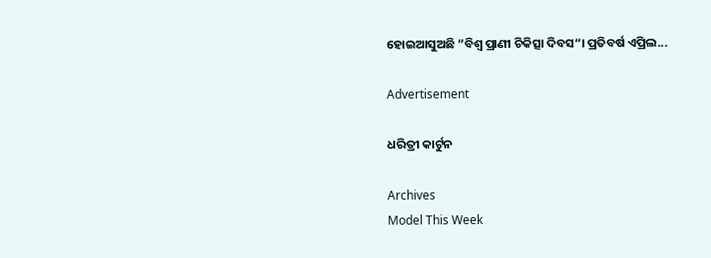ହୋଇଆସୁଅଛି ”ବିଶ୍ୱ ପ୍ରାଣୀ ଚିକିତ୍ସା ଦିବସ“। ପ୍ରତିବର୍ଷ ଏପ୍ରିଲ...

Advertisement

ଧରିତ୍ରୀ କାର୍ଟୁନ

Archives
Model This Week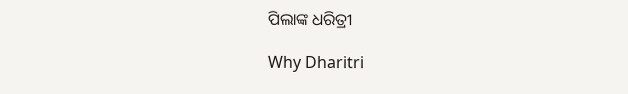ପିଲାଙ୍କ ଧରିତ୍ରୀ

Why Dharitri